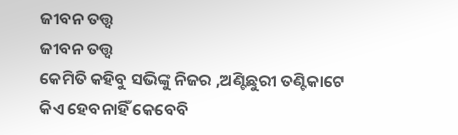ଜୀବନ ତତ୍ତ୍ୱ
ଜୀବନ ତତ୍ତ୍ୱ
କେମିତି କହିବୁ ସଭିଙ୍କୁ ନିଜର ,ଅଣ୍ଟିଛୁରୀ ତଣ୍ଟିକାଟେ
କିଏ ହେବନାହିଁ କେବେବି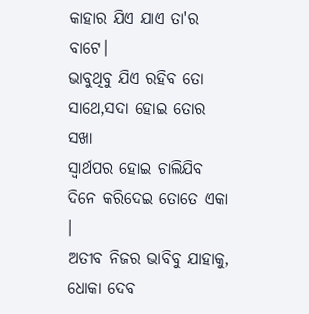କାହାର ଯିଏ ଯାଏ ତା'ର ବାଟେ।
ଭାବୁଥିବୁ ଯିଏ ରହିବ ତୋ ସାଥେ,ସଦା ହୋଇ ତୋର ସଖା
ସ୍ୱାର୍ଥପର ହୋଇ ଚାଲିଯିବ ଦିନେ କରିଦେଇ ତୋତେ ଏକା ।
ଅତୀବ ନିଜର ଭାବିବୁ ଯାହାକୁ, ଧୋକା ଦେବ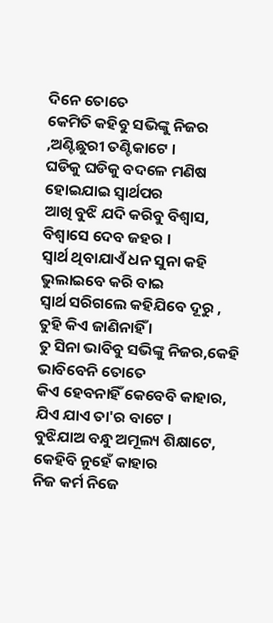ଦିନେ ତୋତେ
କେମିତି କହିବୁ ସଭିଙ୍କୁ ନିଜର ,ଅଣ୍ଟିଛୁରୀ ତଣ୍ଟିକାଟେ ।
ଘଡିକୁ ଘଡିକୁ ବଦଳେ ମଣିଷ ହୋଇଯାଇ ସ୍ୱାର୍ଥପର
ଆଖି ବୁଝି ଯଦି କରିବୁ ବିଶ୍ୱାସ, ବିଶ୍ୱାସେ ଦେବ ଜହର ।
ସ୍ୱାର୍ଥ ଥିବାଯାଏଁ ଧନ ସୁନା କହି ଭୁଲାଇବେ କରି ବାଇ
ସ୍ୱାର୍ଥ ସରିଗଲେ କହିଯିବେ ଦୂରୁ , ତୁହି କିଏ ଜାଣିନାହିଁ ।
ତୁ ସିନା ଭାବିବୁ ସଭିଙ୍କୁ ନିଜର,କେହି ଭାବିବେନି ତୋତେ
କିଏ ହେବନାହିଁ କେବେବି କାହାର, ଯିଏ ଯାଏ ତା'ର ବାଟେ ।
ବୁଝିଯାଅ ବନ୍ଧୁ ଅମୂଲ୍ୟ ଶିକ୍ଷାଟେ, କେହିବି ନୁହେଁ କାହାର
ନିଜ କର୍ମ ନିଜେ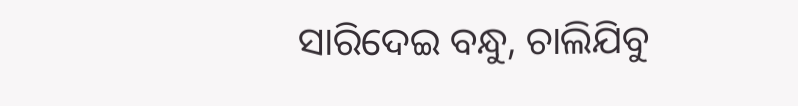ସାରିଦେଇ ବନ୍ଧୁ, ଚାଲିଯିବୁ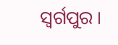ସ୍ବର୍ଗପୁର ।